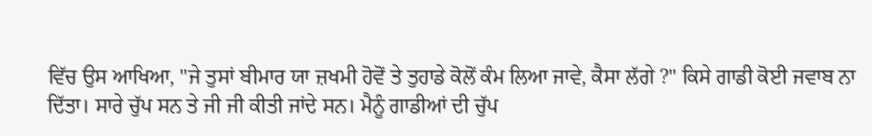ਵਿੱਚ ਉਸ ਆਖਿਆ, "ਜੇ ਤੁਸਾਂ ਬੀਮਾਰ ਯਾ ਜ਼ਖਮੀ ਹੋਵੋਂ ਤੇ ਤੁਹਾਡੇ ਕੋਲੋਂ ਕੰਮ ਲਿਆ ਜਾਵੇ, ਕੈਸਾ ਲੱਗੇ ?" ਕਿਸੇ ਗਾਡੀ ਕੋਈ ਜਵਾਬ ਨਾ ਦਿੱਤਾ। ਸਾਰੇ ਚੁੱਪ ਸਨ ਤੇ ਜੀ ਜੀ ਕੀਤੀ ਜਾਂਦੇ ਸਨ। ਮੈਨੂੰ ਗਾਡੀਆਂ ਦੀ ਚੁੱਪ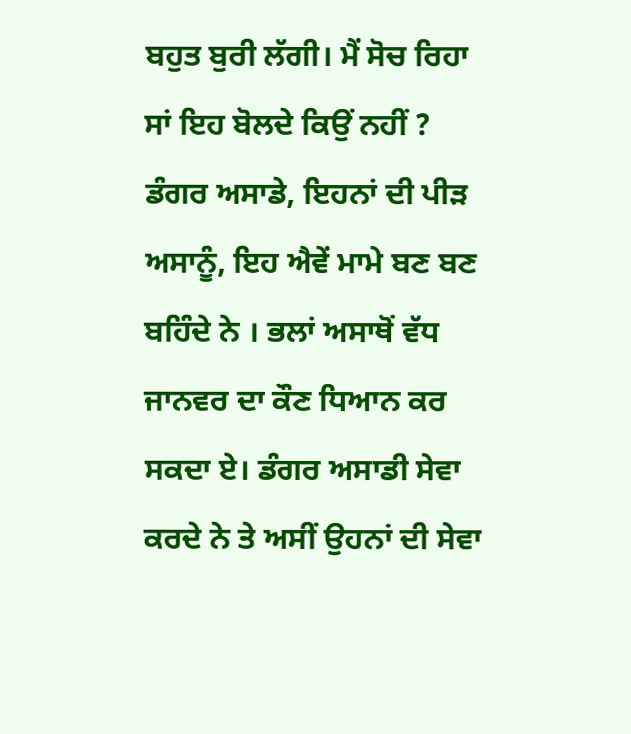ਬਹੁਤ ਬੁਰੀ ਲੱਗੀ। ਮੈਂ ਸੋਚ ਰਿਹਾ ਸਾਂ ਇਹ ਬੋਲਦੇ ਕਿਉਂ ਨਹੀਂ ?
ਡੰਗਰ ਅਸਾਡੇ, ਇਹਨਾਂ ਦੀ ਪੀੜ ਅਸਾਨੂੰ, ਇਹ ਐਵੇਂ ਮਾਮੇ ਬਣ ਬਣ ਬਹਿੰਦੇ ਨੇ । ਭਲਾਂ ਅਸਾਥੋਂ ਵੱਧ ਜਾਨਵਰ ਦਾ ਕੌਣ ਧਿਆਨ ਕਰ ਸਕਦਾ ਏ। ਡੰਗਰ ਅਸਾਡੀ ਸੇਵਾ ਕਰਦੇ ਨੇ ਤੇ ਅਸੀਂ ਉਹਨਾਂ ਦੀ ਸੇਵਾ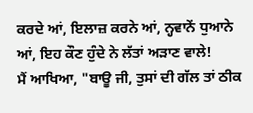ਕਰਦੇ ਆਂ, ਇਲਾਜ਼ ਕਰਨੇ ਆਂ, ਨ੍ਹਵਾਨੇਂ ਧੁਆਨੇ ਆਂ, ਇਹ ਕੌਣ ਹੁੰਦੇ ਨੇ ਲੱਤਾਂ ਅੜਾਣ ਵਾਲੇ!
ਮੈਂ ਆਖਿਆ, "ਬਾਊ ਜੀ, ਤੁਸਾਂ ਦੀ ਗੱਲ ਤਾਂ ਠੀਕ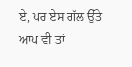ਏ, ਪਰ ਏਸ ਗੱਲ ਉੱਤੇ ਆਪ ਵੀ ਤਾਂ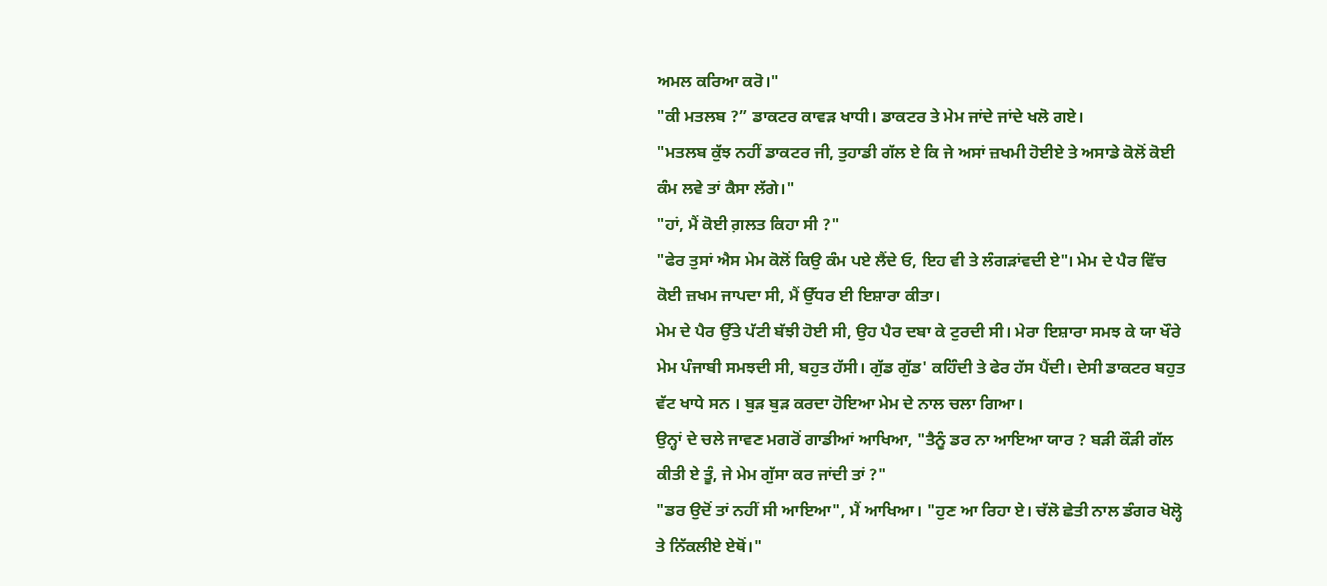ਅਮਲ ਕਰਿਆ ਕਰੋ।"
"ਕੀ ਮਤਲਬ ?” ਡਾਕਟਰ ਕਾਵੜ ਖਾਧੀ। ਡਾਕਟਰ ਤੇ ਮੇਮ ਜਾਂਦੇ ਜਾਂਦੇ ਖਲੋ ਗਏ।
"ਮਤਲਬ ਕੁੱਝ ਨਹੀਂ ਡਾਕਟਰ ਜੀ, ਤੁਹਾਡੀ ਗੱਲ ਏ ਕਿ ਜੇ ਅਸਾਂ ਜ਼ਖਮੀ ਹੋਈਏ ਤੇ ਅਸਾਡੇ ਕੋਲੋਂ ਕੋਈ ਕੰਮ ਲਵੇ ਤਾਂ ਕੈਸਾ ਲੱਗੇ।"
"ਹਾਂ, ਮੈਂ ਕੋਈ ਗ਼ਲਤ ਕਿਹਾ ਸੀ ?"
"ਫੇਰ ਤੁਸਾਂ ਐਸ ਮੇਮ ਕੋਲੋਂ ਕਿਉ ਕੰਮ ਪਏ ਲੈਂਦੇ ਓ, ਇਹ ਵੀ ਤੇ ਲੰਗੜਾਂਵਦੀ ਏ"। ਮੇਮ ਦੇ ਪੈਰ ਵਿੱਚ ਕੋਈ ਜ਼ਖਮ ਜਾਪਦਾ ਸੀ, ਮੈਂ ਉੱਧਰ ਈ ਇਸ਼ਾਰਾ ਕੀਤਾ।
ਮੇਮ ਦੇ ਪੈਰ ਉੱਤੇ ਪੱਟੀ ਬੱਝੀ ਹੋਈ ਸੀ, ਉਹ ਪੈਰ ਦਬਾ ਕੇ ਟੁਰਦੀ ਸੀ। ਮੇਰਾ ਇਸ਼ਾਰਾ ਸਮਝ ਕੇ ਯਾ ਖੌਰੇ ਮੇਮ ਪੰਜਾਬੀ ਸਮਝਦੀ ਸੀ, ਬਹੁਤ ਹੱਸੀ। ਗੁੱਡ ਗੁੱਡ' ਕਹਿੰਦੀ ਤੇ ਫੇਰ ਹੱਸ ਪੈਂਦੀ। ਦੇਸੀ ਡਾਕਟਰ ਬਹੁਤ ਵੱਟ ਖਾਧੇ ਸਨ । ਬੁੜ ਬੁੜ ਕਰਦਾ ਹੋਇਆ ਮੇਮ ਦੇ ਨਾਲ ਚਲਾ ਗਿਆ।
ਉਨ੍ਹਾਂ ਦੇ ਚਲੇ ਜਾਵਣ ਮਗਰੋਂ ਗਾਡੀਆਂ ਆਖਿਆ, "ਤੈਨੂੰ ਡਰ ਨਾ ਆਇਆ ਯਾਰ ? ਬੜੀ ਕੌੜੀ ਗੱਲ ਕੀਤੀ ਏ ਤੂੰ, ਜੇ ਮੇਮ ਗੁੱਸਾ ਕਰ ਜਾਂਦੀ ਤਾਂ ?"
"ਡਰ ਉਦੋਂ ਤਾਂ ਨਹੀਂ ਸੀ ਆਇਆ", ਮੈਂ ਆਖਿਆ। "ਹੁਣ ਆ ਰਿਹਾ ਏ। ਚੱਲੋ ਛੇਤੀ ਨਾਲ ਡੰਗਰ ਖੋਲ੍ਹੋ ਤੇ ਨਿੱਕਲੀਏ ਏਥੋਂ।"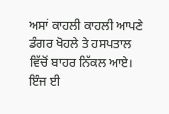ਅਸਾਂ ਕਾਹਲੀ ਕਾਹਲੀ ਆਪਣੇ ਡੰਗਰ ਖੋਹਲੇ ਤੇ ਹਸਪਤਾਲ ਵਿੱਚੋਂ ਬਾਹਰ ਨਿੱਕਲ ਆਏ।
ਇੰਜ ਈ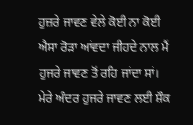ਹੁਜ਼ਰੇ ਜਾਵਣ ਵੇਲੇ ਕੋਈ ਨਾ ਕੋਈ ਐਸਾ ਰੋੜਾ ਆਂਵਦਾ ਜੀਹਦੇ ਨਾਲ ਮੈਂ ਹੁਜਰੇ ਜਾਵਣ ਤੋਂ ਰਹਿ ਜਾਂਦਾ ਸਾਂ। ਮੇਰੇ ਅੰਦਰ ਹੁਜਰੇ ਜਾਵਣ ਲਈ ਸ਼ੌਕ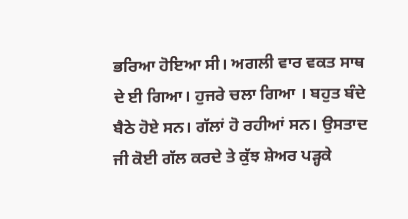ਭਰਿਆ ਹੋਇਆ ਸੀ। ਅਗਲੀ ਵਾਰ ਵਕਤ ਸਾਥ ਦੇ ਈ ਗਿਆ। ਹੁਜਰੇ ਚਲਾ ਗਿਆ । ਬਹੁਤ ਬੰਦੇ ਬੈਠੇ ਹੋਏ ਸਨ। ਗੱਲਾਂ ਹੋ ਰਹੀਆਂ ਸਨ। ਉਸਤਾਦ ਜੀ ਕੋਈ ਗੱਲ ਕਰਦੇ ਤੇ ਕੁੱਝ ਸ਼ੇਅਰ ਪੜ੍ਹਕੇ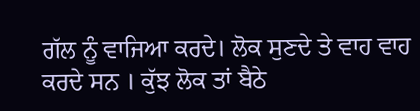ਗੱਲ ਨੂੰ ਵਾਜਿਆ ਕਰਦੇ। ਲੋਕ ਸੁਣਦੇ ਤੇ ਵਾਹ ਵਾਹ ਕਰਦੇ ਸਨ । ਕੁੱਝ ਲੋਕ ਤਾਂ ਬੈਠੇ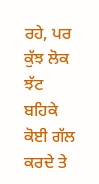ਰਹੇ, ਪਰ ਕੁੱਝ ਲੋਕ ਝੱਟ ਬਹਿਕੇ ਕੋਈ ਗੱਲ ਕਰਦੇ ਤੇ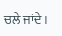ਚਲੇ ਜਾਂਦੇ।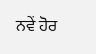ਨਵੇਂ ਹੋਰ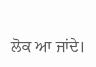ਲੋਕ ਆ ਜਾਂਦੇ।